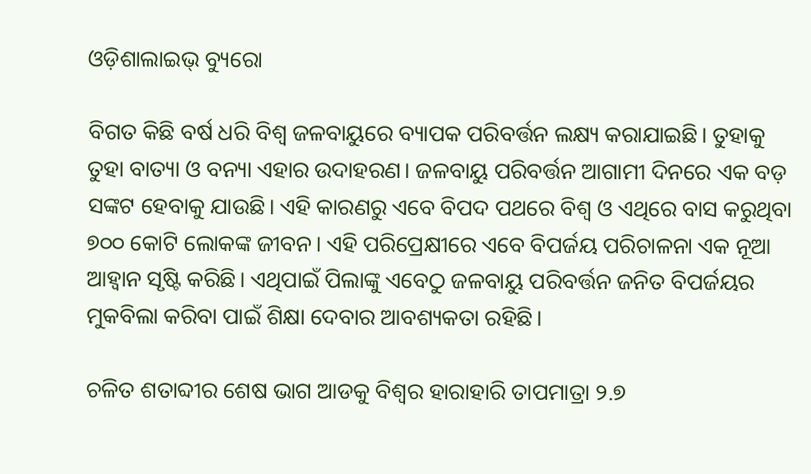ଓଡ଼ିଶାଲାଇଭ୍ ବ୍ୟୁରୋ

ବିଗତ କିଛି ବର୍ଷ ଧରି ବିଶ୍ଵ ଜଳବାୟୁରେ ବ୍ୟାପକ ପରିବର୍ତ୍ତନ ଲକ୍ଷ୍ୟ କରାଯାଇଛି। ତୁହାକୁ ତୁହା ବାତ୍ୟା ଓ ବନ୍ୟା ଏହାର ଉଦାହରଣ। ଜଳବାୟୁ ପରିବର୍ତ୍ତନ ଆଗାମୀ ଦିନରେ ଏକ ବଡ଼ ସଙ୍କଟ ହେବାକୁ ଯାଉଛି। ଏହି କାରଣରୁ ଏବେ ବିପଦ ପଥରେ ବିଶ୍ଵ ଓ ଏଥିରେ ବାସ କରୁଥିବା ୭୦୦ କୋଟି ଲୋକଙ୍କ ଜୀବନ। ଏହି ପରିପ୍ରେକ୍ଷୀରେ ଏବେ ବିପର୍ଜୟ ପରିଚାଳନା ଏକ ନୂଆ ଆହ୍ଵାନ ସୃଷ୍ଟି କରିଛି। ଏଥିପାଇଁ ପିଲାଙ୍କୁ ଏବେଠୁ ଜଳବାୟୁ ପରିବର୍ତ୍ତନ ଜନିତ ବିପର୍ଜୟର ମୁକବିଲା କରିବା ପାଇଁ ଶିକ୍ଷା ଦେବାର ଆବଶ୍ୟକତା ରହିଛି।

ଚଳିତ ଶତାବ୍ଦୀର ଶେଷ ଭାଗ ଆଡକୁ ବିଶ୍ଵର ହାରାହାରି ତାପମାତ୍ରା ୨.୭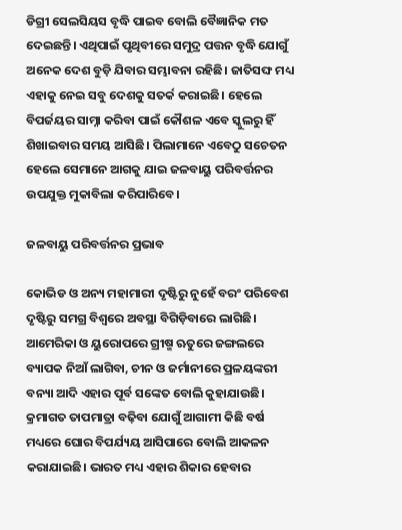ଡିଗ୍ରୀ ସେଲସିୟସ ବୃଦ୍ଧି ପାଇବ ବୋଲି ବୈଜ୍ଞାନିକ ମତ ଦେଇଛନ୍ତି। ଏଥିପାଇଁ ପୃଥିବୀରେ ସମୁଦ୍ର ପତ୍ତନ ବୃଦ୍ଧି ଯୋଗୁଁ ଅନେକ ଦେଶ ବୁଡ଼ି ଯିବାର ସମ୍ଭାବନା ରହିଛି। ଜାତିସଙ୍ଘ ମଧ୍ୟ ଏହାକୁ ନେଇ ସବୁ ଦେଶକୁ ସତର୍କ କରାଇଛି। ହେଲେ ବିପର୍ଜୟର ସାମ୍ନା କରିବା ପାଇଁ କୌଶଳ ଏବେ ସ୍କୁଲରୁ ହିଁ ଶିଖାଇବାର ସମୟ ଆସିଛି। ପିଲାମାନେ ଏବେଠୁ ସଚେତନ ହେଲେ ସେମାନେ ଆଗକୁ ଯାଇ ଜଳବାୟୁ ପରିବର୍ତ୍ତନର ଉପଯୁକ୍ତ ମୁକାବିଲା କରିପାରିବେ।

ଜଳବାୟୁ ପରିବର୍ତ୍ତନର ପ୍ରଭାବ

କୋଭିଡ ଓ ଅନ୍ୟ ମହାମାରୀ ଦୃଷ୍ଟିରୁ ନୁହେଁ ବରଂ ପରିବେଶ ଦୃଷ୍ଟିରୁ ସମଗ୍ର ବିଶ୍ଵରେ ଅବସ୍ଥା ବିଗିଡ଼ିବାରେ ଲାଗିଛି। ଆମେରିକା ଓ ୟୁରୋପରେ ଗ୍ରୀଷ୍ମ ଋତୁରେ ଜଙ୍ଗଲରେ ବ୍ୟାପକ ନିଆଁ ଲାଗିବା, ଚୀନ ଓ ଜର୍ମାନୀରେ ପ୍ରଳୟଙ୍କରୀ ବନ୍ୟା ଆଦି ଏହାର ପୂର୍ବ ସଙ୍କେତ ବୋଲି କୁହାଯାଉଛି। କ୍ରମାଗତ ତାପମାତ୍ରା ବଢ଼ିବା ଯୋଗୁଁ ଆଗାମୀ କିଛି ବର୍ଷ ମଧ୍ୟରେ ଘୋର ବିପର୍ଯ୍ୟୟ ଆସିପାରେ ବୋଲି ଆକଳନ କରାଯାଇଛି। ଭାରତ ମଧ୍ୟ ଏହାର ଶିକାର ହେବାର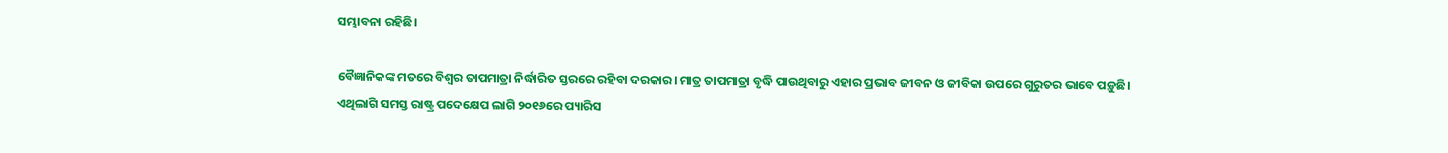ସମ୍ଭାବନା ରହିଛି।

ବୈଜ୍ଞାନିକଙ୍କ ମତରେ ବିଶ୍ଵର ତାପମାତ୍ରା ନିର୍ଦ୍ଧାରିତ ସ୍ତରରେ ରହିବା ଦରକାର। ମାତ୍ର ତାପମାତ୍ରା ବୃଦ୍ଧି ପାଉଥିବାରୁ ଏହାର ପ୍ରଭାବ ଜୀବନ ଓ ଜୀବିକା ଉପରେ ଗୁରୁତର ଭାବେ ପଡ଼ୁଛି। ଏଥିଲାଗି ସମସ୍ତ ରାଷ୍ଟ୍ର ପଦେକ୍ଷେପ ଲାଗି ୨୦୧୬ରେ ପ୍ୟାରିସ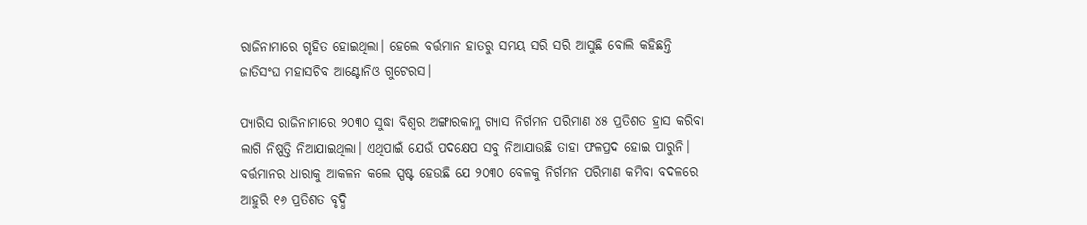ରାଜିନାମାରେ ଗୃହିତ ହୋଇଥିଲା। ହେଲେ ବର୍ତ୍ତମାନ ହାତରୁ ସମୟ ସରି ସରି ଆସୁଛି ବୋଲି କହିଛନ୍ତି ଜାତିସଂଘ ମହାସଚିବ ଆଣ୍ଟୋନିଓ ଗୁଟେରସ।

ପ୍ୟାରିସ ରାଜିନାମାରେ ୨୦୩୦ ସୁଦ୍ଧା ବିଶ୍ଵର ଅଙ୍ଗାରକାମ୍ଳ ଗ୍ୟାସ ନିର୍ଗମନ ପରିମାଣ ୪୫ ପ୍ରତିଶତ ହ୍ରାସ କରିବା ଲାଗି ନିଷ୍ପତ୍ତି ନିଆଯାଇଥିଲା। ଏଥିପାଇଁ ଯେଉଁ ପଦକ୍ଷେପ ସବୁ ନିଆଯାଉଛି ତାହା ଫଳପ୍ରଦ ହୋଇ ପାରୁନି। ବର୍ତ୍ତମାନର ଧାରାକୁ ଆକଳନ କଲେ ସ୍ପଷ୍ଟ ହେଉଛି ଯେ ୨୦୩୦ ବେଳକୁ ନିର୍ଗମନ ପରିମାଣ କମିବା ବଦଳରେ ଆହୁରି ୧୬ ପ୍ରତିଶତ ବୃଦ୍ଧି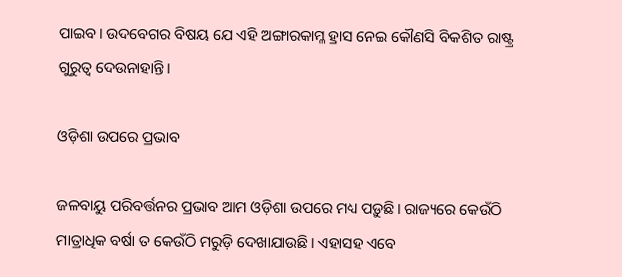ପାଇବ। ଉଦବେଗର ବିଷୟ ଯେ ଏହି ଅଙ୍ଗାରକାମ୍ଳ ହ୍ରାସ ନେଇ କୌଣସି ବିକଶିତ ରାଷ୍ଟ୍ର ଗୁରୁତ୍ଵ ଦେଉନାହାନ୍ତି।

ଓଡ଼ିଶା ଉପରେ ପ୍ରଭାବ

ଜଳବାୟୁ ପରିବର୍ତ୍ତନର ପ୍ରଭାବ ଆମ ଓଡ଼ିଶା ଉପରେ ମଧ୍ୟ ପଡ଼ୁଛି। ରାଜ୍ୟରେ କେଉଁଠି ମାତ୍ରାଧିକ ବର୍ଷା ତ କେଉଁଠି ମରୁଡ଼ି ଦେଖାଯାଉଛି। ଏହାସହ ଏବେ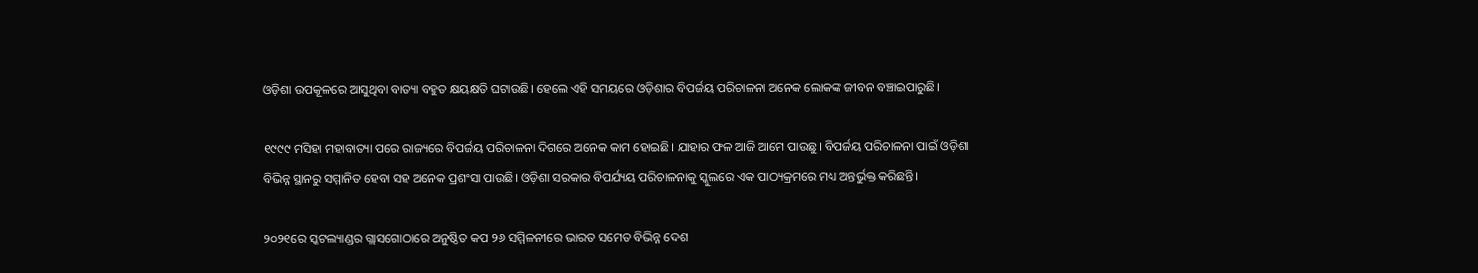ଓଡ଼ିଶା ଉପକୂଳରେ ଆସୁଥିବା ବାତ୍ୟା ବହୁତ କ୍ଷୟକ୍ଷତି ଘଟାଉଛି। ହେଲେ ଏହି ସମୟରେ ଓଡ଼ିଶାର ବିପର୍ଜୟ ପରିଚାଳନା ଅନେକ ଲୋକଙ୍କ ଜୀବନ ବଞ୍ଚାଇପାରୁଛି।

୧୯୯୯ ମସିହା ମହାବାତ୍ୟା ପରେ ରାଜ୍ୟରେ ବିପର୍ଜୟ ପରିଚାଳନା ଦିଗରେ ଅନେକ କାମ ହୋଇଛି। ଯାହାର ଫଳ ଆଜି ଆମେ ପାଉଛୁ। ବିପର୍ଜୟ ପରିଚାଳନା ପାଇଁ ଓଡ଼ିଶା ବିଭିନ୍ନ ସ୍ଥାନରୁ ସମ୍ମାନିତ ହେବା ସହ ଅନେକ ପ୍ରଶଂସା ପାଉଛି। ଓଡ଼ିଶା ସରକାର ବିପର୍ଯ୍ୟୟ ପରିଚାଳନାକୁ ସ୍କୁଲରେ ଏକ ପାଠ୍ୟକ୍ରମରେ ମଧ୍ୟ ଅନ୍ତର୍ଭୁକ୍ତ କରିଛନ୍ତି।

୨୦୨୧ରେ ସ୍କଟଲ୍ୟାଣ୍ଡର ଗ୍ଲାସଗୋଠାରେ ଅନୁଷ୍ଠିତ କପ ୨୬ ସମ୍ମିଳନୀରେ ଭାରତ ସମେତ ବିଭିନ୍ନ ଦେଶ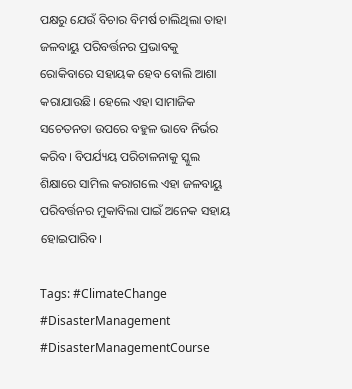ପକ୍ଷରୁ ଯେଉଁ ବିଚାର ବିମର୍ଷ ଚାଲିଥିଲା ତାହା ଜଳବାୟୁ ପରିବର୍ତ୍ତନର ପ୍ରଭାବକୁ ରୋକିବାରେ ସହାୟକ ହେବ ବୋଲି ଆଶା କରାଯାଉଛି। ହେଲେ ଏହା ସାମାଜିକ ସଚେତନତା ଉପରେ ବହୁଳ ଭାବେ ନିର୍ଭର କରିବ। ବିପର୍ଯ୍ୟୟ ପରିଚାଳନାକୁ ସ୍କୁଲ ଶିକ୍ଷାରେ ସାମିଲ କରାଗଲେ ଏହା ଜଳବାୟୁ ପରିବର୍ତ୍ତନର ମୁକାବିଲା ପାଇଁ ଅନେକ ସହାୟ ହୋଇପାରିବ।

Tags: #ClimateChange #DisasterManagement #DisasterManagementCourse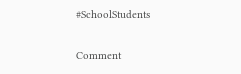#SchoolStudents

Comment